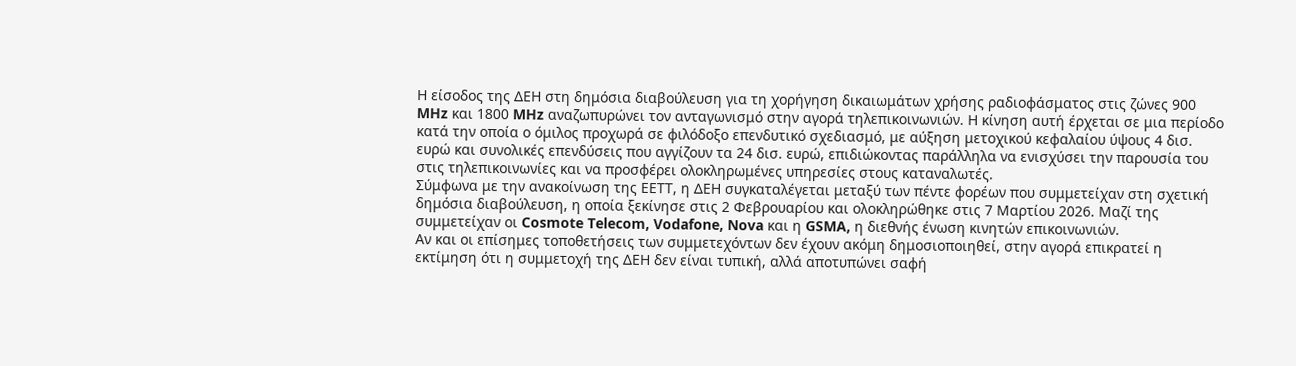Η είσοδος της ΔΕΗ στη δημόσια διαβούλευση για τη χορήγηση δικαιωμάτων χρήσης ραδιοφάσματος στις ζώνες 900 MHz και 1800 MHz αναζωπυρώνει τον ανταγωνισμό στην αγορά τηλεπικοινωνιών. Η κίνηση αυτή έρχεται σε μια περίοδο κατά την οποία ο όμιλος προχωρά σε φιλόδοξο επενδυτικό σχεδιασμό, με αύξηση μετοχικού κεφαλαίου ύψους 4 δισ. ευρώ και συνολικές επενδύσεις που αγγίζουν τα 24 δισ. ευρώ, επιδιώκοντας παράλληλα να ενισχύσει την παρουσία του στις τηλεπικοινωνίες και να προσφέρει ολοκληρωμένες υπηρεσίες στους καταναλωτές.
Σύμφωνα με την ανακοίνωση της ΕΕΤΤ, η ΔΕΗ συγκαταλέγεται μεταξύ των πέντε φορέων που συμμετείχαν στη σχετική δημόσια διαβούλευση, η οποία ξεκίνησε στις 2 Φεβρουαρίου και ολοκληρώθηκε στις 7 Μαρτίου 2026. Μαζί της συμμετείχαν οι Cosmote Telecom, Vodafone, Nova και η GSMA, η διεθνής ένωση κινητών επικοινωνιών.
Αν και οι επίσημες τοποθετήσεις των συμμετεχόντων δεν έχουν ακόμη δημοσιοποιηθεί, στην αγορά επικρατεί η εκτίμηση ότι η συμμετοχή της ΔΕΗ δεν είναι τυπική, αλλά αποτυπώνει σαφή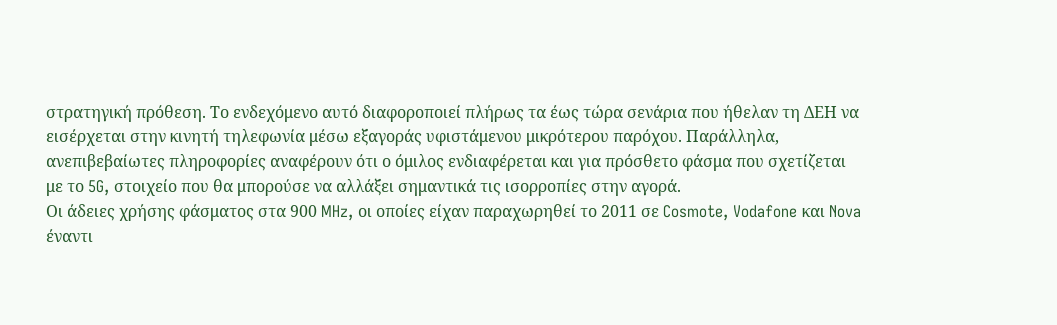στρατηγική πρόθεση. Το ενδεχόμενο αυτό διαφοροποιεί πλήρως τα έως τώρα σενάρια που ήθελαν τη ΔΕΗ να εισέρχεται στην κινητή τηλεφωνία μέσω εξαγοράς υφιστάμενου μικρότερου παρόχου. Παράλληλα, ανεπιβεβαίωτες πληροφορίες αναφέρουν ότι ο όμιλος ενδιαφέρεται και για πρόσθετο φάσμα που σχετίζεται με το 5G, στοιχείο που θα μπορούσε να αλλάξει σημαντικά τις ισορροπίες στην αγορά.
Οι άδειες χρήσης φάσματος στα 900 MHz, οι οποίες είχαν παραχωρηθεί το 2011 σε Cosmote, Vodafone και Nova έναντι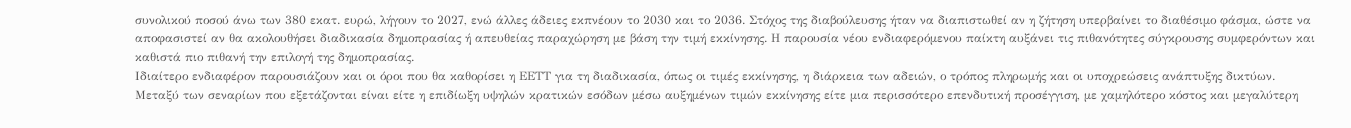συνολικού ποσού άνω των 380 εκατ. ευρώ, λήγουν το 2027, ενώ άλλες άδειες εκπνέουν το 2030 και το 2036. Στόχος της διαβούλευσης ήταν να διαπιστωθεί αν η ζήτηση υπερβαίνει το διαθέσιμο φάσμα, ώστε να αποφασιστεί αν θα ακολουθήσει διαδικασία δημοπρασίας ή απευθείας παραχώρηση με βάση την τιμή εκκίνησης. Η παρουσία νέου ενδιαφερόμενου παίκτη αυξάνει τις πιθανότητες σύγκρουσης συμφερόντων και καθιστά πιο πιθανή την επιλογή της δημοπρασίας.
Ιδιαίτερο ενδιαφέρον παρουσιάζουν και οι όροι που θα καθορίσει η ΕΕΤΤ για τη διαδικασία, όπως οι τιμές εκκίνησης, η διάρκεια των αδειών, ο τρόπος πληρωμής και οι υποχρεώσεις ανάπτυξης δικτύων. Μεταξύ των σεναρίων που εξετάζονται είναι είτε η επιδίωξη υψηλών κρατικών εσόδων μέσω αυξημένων τιμών εκκίνησης είτε μια περισσότερο επενδυτική προσέγγιση, με χαμηλότερο κόστος και μεγαλύτερη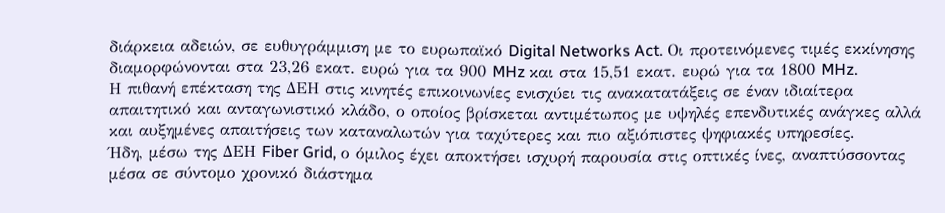διάρκεια αδειών, σε ευθυγράμμιση με το ευρωπαϊκό Digital Networks Act. Οι προτεινόμενες τιμές εκκίνησης διαμορφώνονται στα 23,26 εκατ. ευρώ για τα 900 MHz και στα 15,51 εκατ. ευρώ για τα 1800 MHz.
Η πιθανή επέκταση της ΔΕΗ στις κινητές επικοινωνίες ενισχύει τις ανακατατάξεις σε έναν ιδιαίτερα απαιτητικό και ανταγωνιστικό κλάδο, ο οποίος βρίσκεται αντιμέτωπος με υψηλές επενδυτικές ανάγκες αλλά και αυξημένες απαιτήσεις των καταναλωτών για ταχύτερες και πιο αξιόπιστες ψηφιακές υπηρεσίες.
Ήδη, μέσω της ΔΕΗ Fiber Grid, ο όμιλος έχει αποκτήσει ισχυρή παρουσία στις οπτικές ίνες, αναπτύσσοντας μέσα σε σύντομο χρονικό διάστημα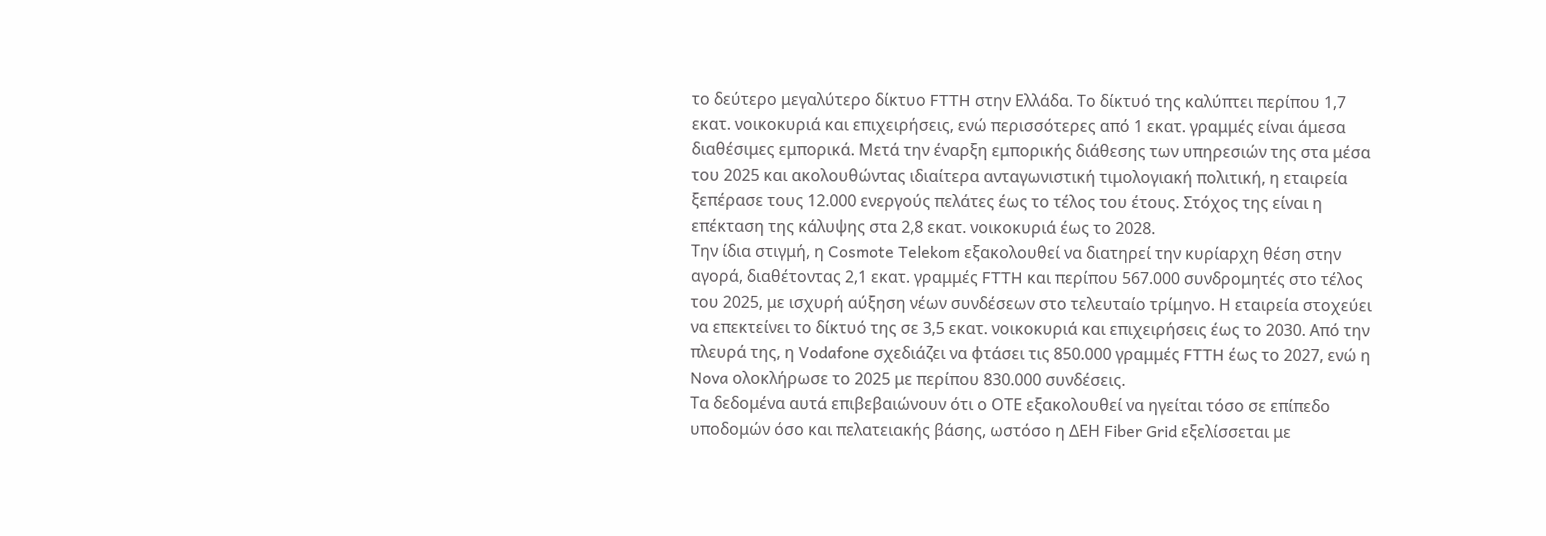το δεύτερο μεγαλύτερο δίκτυο FTTH στην Ελλάδα. Το δίκτυό της καλύπτει περίπου 1,7 εκατ. νοικοκυριά και επιχειρήσεις, ενώ περισσότερες από 1 εκατ. γραμμές είναι άμεσα διαθέσιμες εμπορικά. Μετά την έναρξη εμπορικής διάθεσης των υπηρεσιών της στα μέσα του 2025 και ακολουθώντας ιδιαίτερα ανταγωνιστική τιμολογιακή πολιτική, η εταιρεία ξεπέρασε τους 12.000 ενεργούς πελάτες έως το τέλος του έτους. Στόχος της είναι η επέκταση της κάλυψης στα 2,8 εκατ. νοικοκυριά έως το 2028.
Την ίδια στιγμή, η Cosmote Telekom εξακολουθεί να διατηρεί την κυρίαρχη θέση στην αγορά, διαθέτοντας 2,1 εκατ. γραμμές FTTH και περίπου 567.000 συνδρομητές στο τέλος του 2025, με ισχυρή αύξηση νέων συνδέσεων στο τελευταίο τρίμηνο. Η εταιρεία στοχεύει να επεκτείνει το δίκτυό της σε 3,5 εκατ. νοικοκυριά και επιχειρήσεις έως το 2030. Από την πλευρά της, η Vodafone σχεδιάζει να φτάσει τις 850.000 γραμμές FTTH έως το 2027, ενώ η Nova ολοκλήρωσε το 2025 με περίπου 830.000 συνδέσεις.
Τα δεδομένα αυτά επιβεβαιώνουν ότι ο ΟΤΕ εξακολουθεί να ηγείται τόσο σε επίπεδο υποδομών όσο και πελατειακής βάσης, ωστόσο η ΔΕΗ Fiber Grid εξελίσσεται με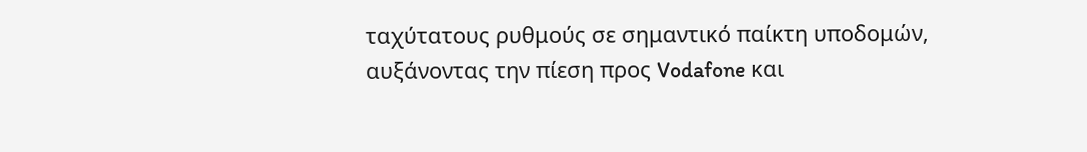ταχύτατους ρυθμούς σε σημαντικό παίκτη υποδομών, αυξάνοντας την πίεση προς Vodafone και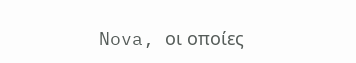Nova, οι οποίες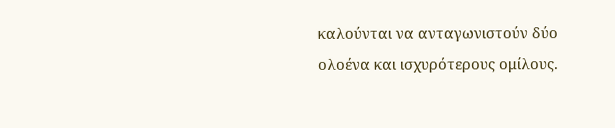καλούνται να ανταγωνιστούν δύο ολοένα και ισχυρότερους ομίλους.